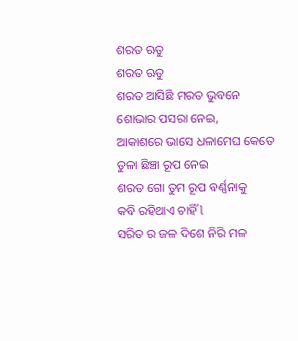ଶରତ ଋତୁ
ଶରତ ଋତୁ
ଶରତ ଆସିଛି ମରତ ଭୁବନେ
ଶୋଭାର ପସରା ନେଇ,
ଆକାଶରେ ଭାସେ ଧଳାମେଘ କେତେ
ତୁଳା ଛିଞ୍ଚା ରୂପ ନେଇ
ଶରତ ଗୋ ତୁମ ରୂପ ବର୍ଣ୍ଣନାକୁ
କବି ରହିଥାଏ ଚାହିଁ l
ସରିତ ର ଜଳ ଦିଶେ ନିରି ମଳ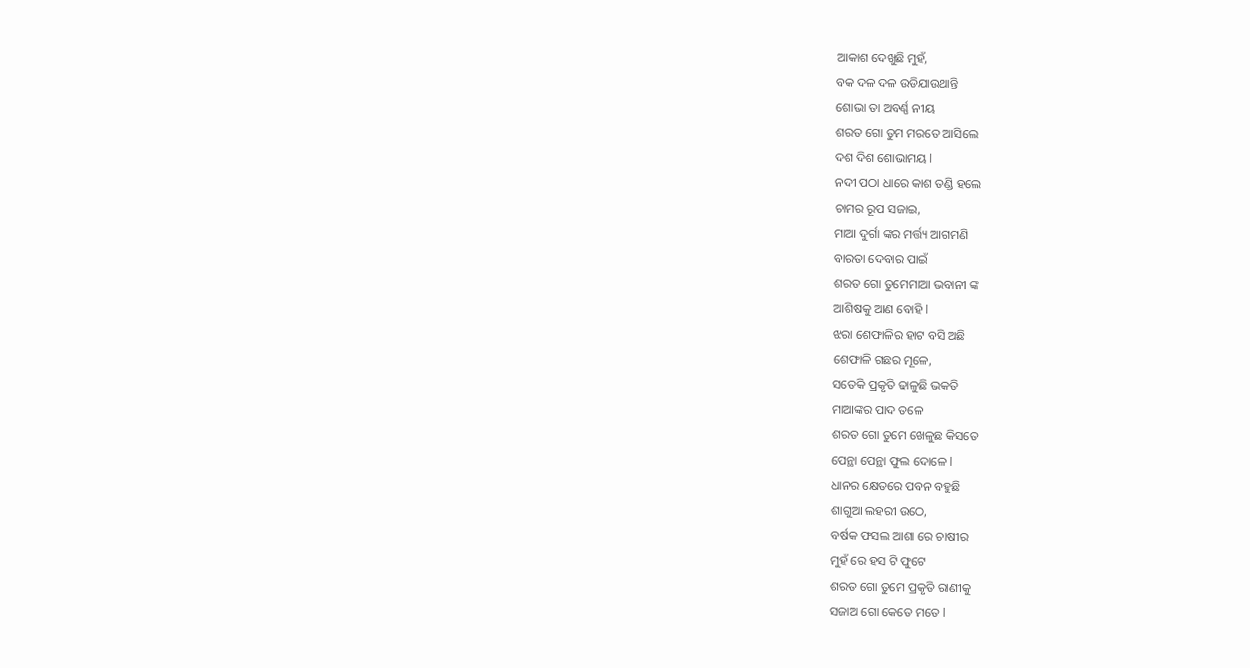ଆକାଶ ଦେଖୁଛି ମୁହଁ,
ବକ ଦଳ ଦଳ ଉଡିଯାଉଥାନ୍ତି
ଶୋଭା ତା ଅବର୍ଣ୍ଣ ନୀୟ
ଶରତ ଗୋ ତୁମ ମରତେ ଆସିଲେ
ଦଶ ଦିଶ ଶୋଭାମୟ l
ନଦୀ ପଠା ଧାରେ କାଶ ତଣ୍ଡି ହଲେ
ଚାମର ରୂପ ସଜାଇ,
ମାଆ ଦୁର୍ଗା ଙ୍କର ମର୍ତ୍ତ୍ୟ ଆଗମଣି
ବାରତା ଦେବାର ପାଇଁ
ଶରତ ଗୋ ତୁମେମାଆ ଭବାନୀ ଙ୍କ
ଆଶିଷକୁ ଆଣ ବୋହି l
ଝରା ଶେଫାଳିର ହାଟ ବସି ଅଛି
ଶେଫାଳି ଗଛର ମୂଳେ,
ସତେକି ପ୍ରକୃତି ଢାଳୁଛି ଭକତି
ମାଆଙ୍କର ପାଦ ତଳେ
ଶରତ ଗୋ ତୁମେ ଖେଳୁଛ କିସତେ
ପେନ୍ଥା ପେନ୍ଥା ଫୁଲ ଦୋଳେ l
ଧାନର କ୍ଷେତରେ ପବନ ବହୁଛି
ଶାଗୁଆ ଲହରୀ ଉଠେ,
ବର୍ଷକ ଫସଲ ଆଶା ରେ ଚାଷୀର
ମୁହଁ ରେ ହସ ଟି ଫୁଟେ
ଶରତ ଗୋ ତୁମେ ପ୍ରକୃତି ରାଣୀକୁ
ସଜାଅ ଗୋ କେତେ ମତେ l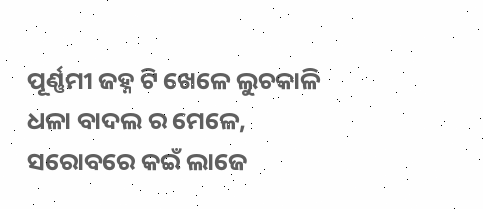ପୂର୍ଣ୍ଣମୀ ଜହ୍ନ ଟି ଖେଳେ ଲୁଚକାଳି
ଧଳା ବାଦଲ ର ମେଳେ,
ସରୋବରେ କଇଁ ଲାଜେ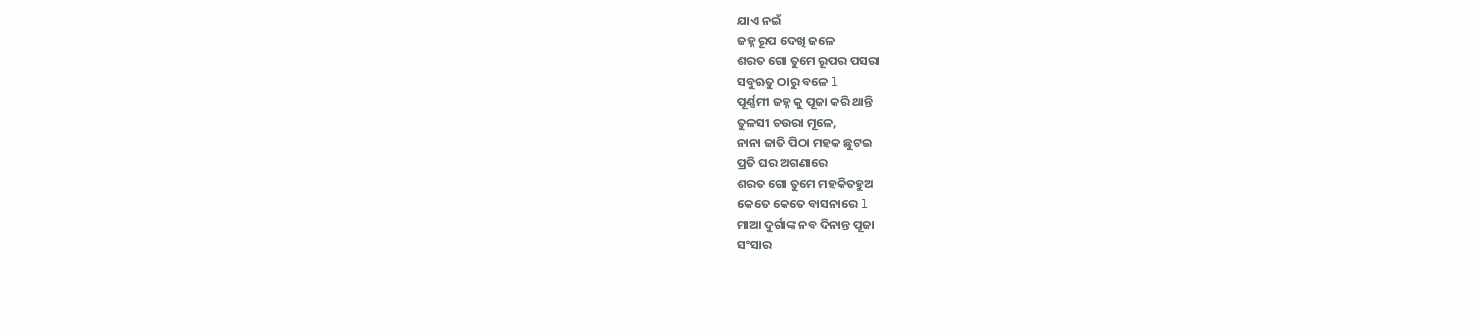ଯାଏ ନଇଁ
ଜହ୍ନ ରୂପ ଦେଖି ଜଳେ
ଶରତ ଗୋ ତୁମେ ରୂପର ପସରା
ସବୁଋତୁ ଠାରୁ ବଳେ l
ପୂର୍ଣ୍ଣମୀ ଜହ୍ନ କୁ ପୂଜା କରି ଥାନ୍ତି
ତୁଳସୀ ଚଉରା ମୂଳେ,
ନାନା ଜାତି ପିଠା ମହକ ଛୁଟଇ
ପ୍ରତି ଘର ଅଗଣାରେ
ଶରତ ଗୋ ତୁମେ ମହକିତହୁଅ
କେତେ କେତେ ବାସନାରେ l
ମାଆ ଦୁର୍ଗାଙ୍କ ନବ ଦିନାନ୍ତ ପୂଜା
ସଂସାର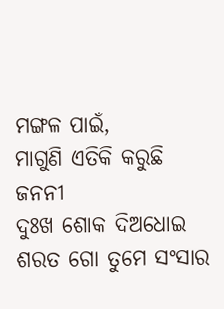ମଙ୍ଗଳ ପାଇଁ,
ମାଗୁଣି ଏତିକି କରୁଛି ଜନନୀ
ଦୁଃଖ ଶୋକ ଦିଅଧୋଇ
ଶରତ ଗୋ ତୁମେ ସଂସାର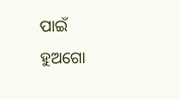ପାଇଁ
ହୁଅଗୋ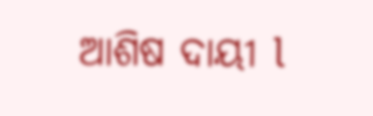ଆଶିଷ ଦାୟୀ l